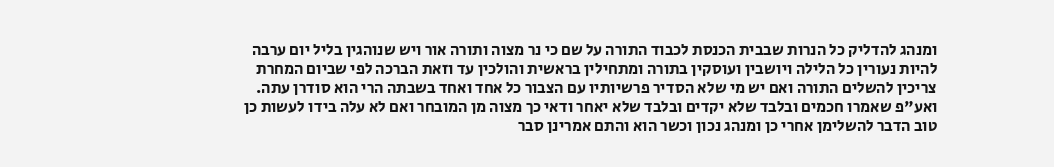ומנהג להדליק כל הנרות שבבית הכנסת לכבוד התורה על שם כי נר מצוה ותורה אור ויש שנוהגין בליל יום ערבה להיות נעורין כל הלילה ויושבין ועוסקין בתורה ומתחילין בראשית והולכין עד וזאת הברכה לפי שביום המחרת צריכין להשלים התורה ואם יש מי שלא הסדיר פרשיותיו עם הצבור כל אחד ואחד בשבתה הרי הוא סודרן עתה. ואע"פ שאמרו חכמים ובלבד שלא יקדים ובלבד שלא יאחר ודאי כך מצוה מן המובחר ואם לא עלה בידו לעשות כן טוב הדבר להשלימן אחרי כן ומנהג נכון וכשר הוא והתם אמרינן סבר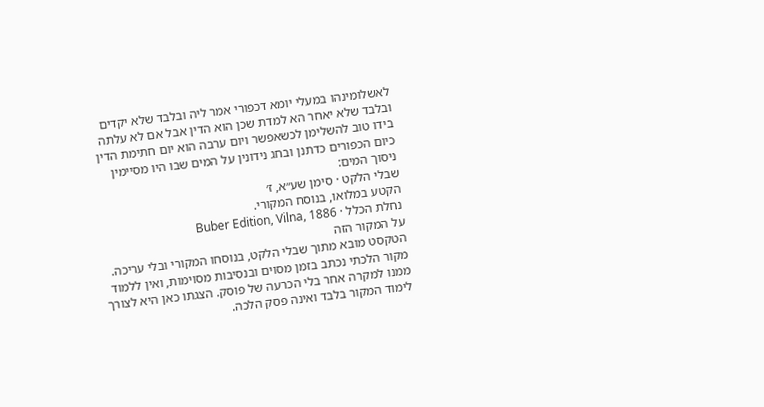לאשלומינהו במעלי יומא דכפורי אמר ליה ובלבד שלא יקדים ובלבד שלא יאחר הא למדת שכן הוא הדין אבל אם לא עלתה בידו טוב להשלימן לכשאפשר ויום ערבה הוא יום חתימת הדין כיום הכפורים כדתנן ובחג נידונין על המים שבו היו מסיימין ניסוך המים:
שבלי הלקט · סימן שע״א, ז׳
הקטע במלואו, בנוסח המקורי.
נחלת הכלל · Buber Edition, Vilna, 1886
על המקור הזה
הטקסט מובא מתוך שבלי הלקט, בנוסחו המקורי ובלי עריכה. מקור הלכתי נכתב בזמן מסוים ובנסיבות מסוימות, ואין ללמוד ממנו למקרה אחר בלי הכרעה של פוסק. הצגתו כאן היא לצורך לימוד המקור בלבד ואינה פסק הלכה.